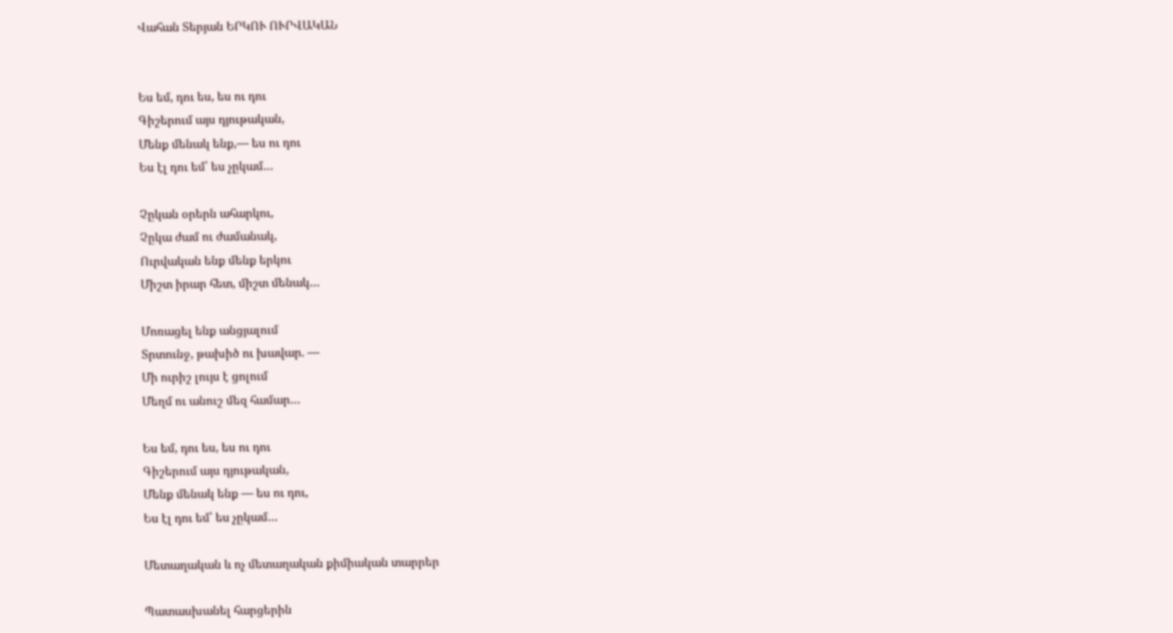Վահան Տերյան ԵՐԿՈՒ ՈՒՐՎԱԿԱՆ


Ես եմ, դու ես, ես ու դու
Գիշերում այս դյութական,
Մենք մենակ ենք,— ես ու դու
Ես էլ դու եմ՝ ես չըկամ…

Չըկան օրերն ահարկու,
Չըկա ժամ ու ժամանակ,
Ուրվական ենք մենք երկու
Միշտ իրար հետ, միշտ մենակ…

Մոռացել ենք անցյալում
Տրտունջ, թախիծ ու խավար. —
Մի ուրիշ լույս է ցոլում
Մեղմ ու անուշ մեզ համար…

Ես եմ, դու ես, ես ու դու
Գիշերում այս դյութական,
Մենք մենակ ենք — ես ու դու,
Ես էլ դու եմ՝ ես չըկամ…

Մետաղական և ոչ մետաղական քիմիական տարրեր

Պատասխանել հարցերին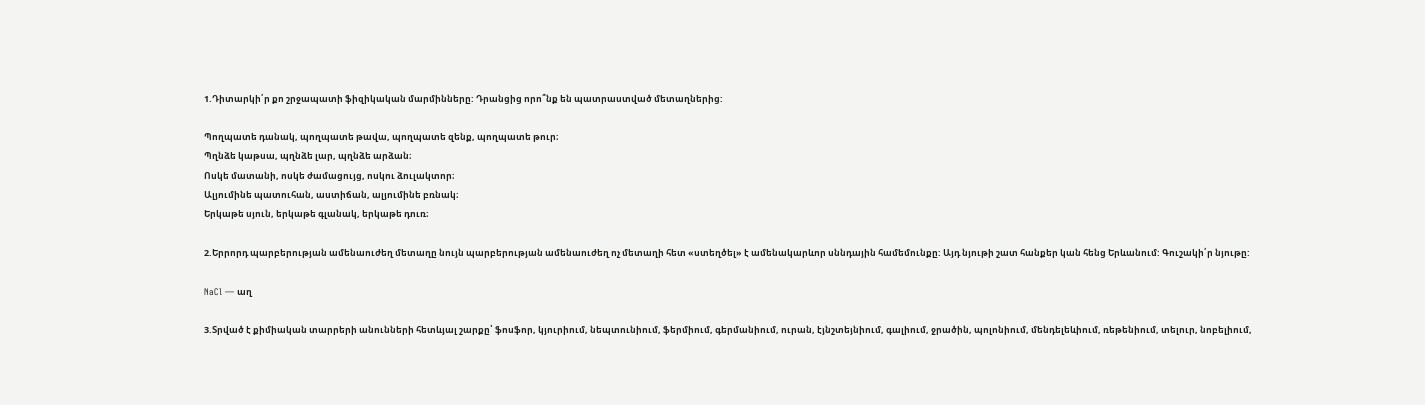1.Դիտարկի՛ր քո շրջապատի ֆիզիկական մարմինները: Դրանցից որո՞նք են պատրաստված մետաղներից:

Պողպատե դանակ, պողպատե թավա, պողպատե զենք, պողպատե թուր։
Պղնձե կաթսա, պղնձե լար, պղնձե արձան։
Ոսկե մատանի, ոսկե ժամացույց, ոսկու ձուլակտոր։
Ալյումինե պատուհան, աստիճան, ալյումինե բռնակ։
Երկաթե սյուն, երկաթե գլանակ, երկաթե դուռ։

2.Երրորդ պարբերության ամենաուժեղ մետաղը նույն պարբերության ամենաուժեղ ոչ մետաղի հետ «ստեղծել» է ամենակարևոր սննդային համեմունքը: Այդ նյութի շատ հանքեր կան հենց Երևանում: Գուշակի՛ր նյութը:

NaCl — աղ

3.Տրված է քիմիական տարրերի անունների հետևյալ շարքը՝ ֆոսֆոր, կյուրիում, նեպտունիում, ֆերմիում, գերմանիում, ուրան, էյնշտեյնիում, գալիում, ջրածին, պոլոնիում, մենդելեևիում, ռեթենիում, տելուր, նոբելիում,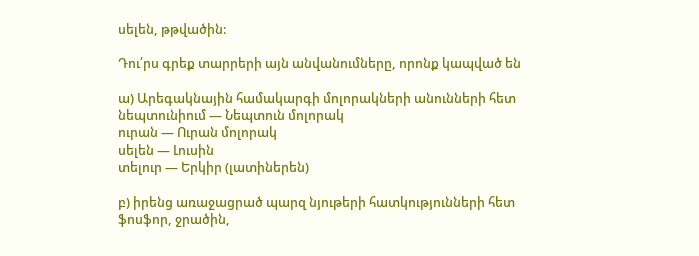սելեն, թթվածին:

Դու՛րս գրեք տարրերի այն անվանումները, որոնք կապված են

ա) Արեգակնային համակարգի մոլորակների անունների հետ
նեպտունիում — Նեպտուն մոլորակ
ուրան — Ուրան մոլորակ
սելեն — Լուսին
տելուր — Երկիր (լատիներեն)

բ) իրենց առաջացրած պարզ նյութերի հատկությունների հետ
ֆոսֆոր, ջրածին,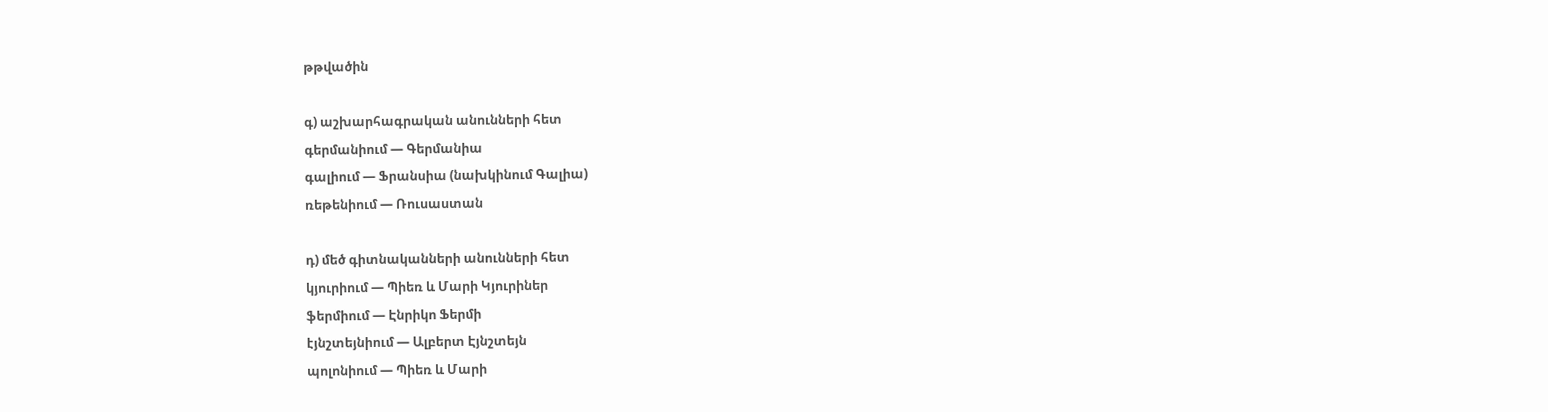թթվածին

գ) աշխարհագրական անունների հետ
գերմանիում — Գերմանիա
գալիում — Ֆրանսիա (նախկինում Գալիա)
ռեթենիում — Ռուսաստան

դ) մեծ գիտնականների անունների հետ
կյուրիում — Պիեռ և Մարի Կյուրիներ
ֆերմիում — Էնրիկո Ֆերմի
էյնշտեյնիում — Ալբերտ Էյնշտեյն
պոլոնիում — Պիեռ և Մարի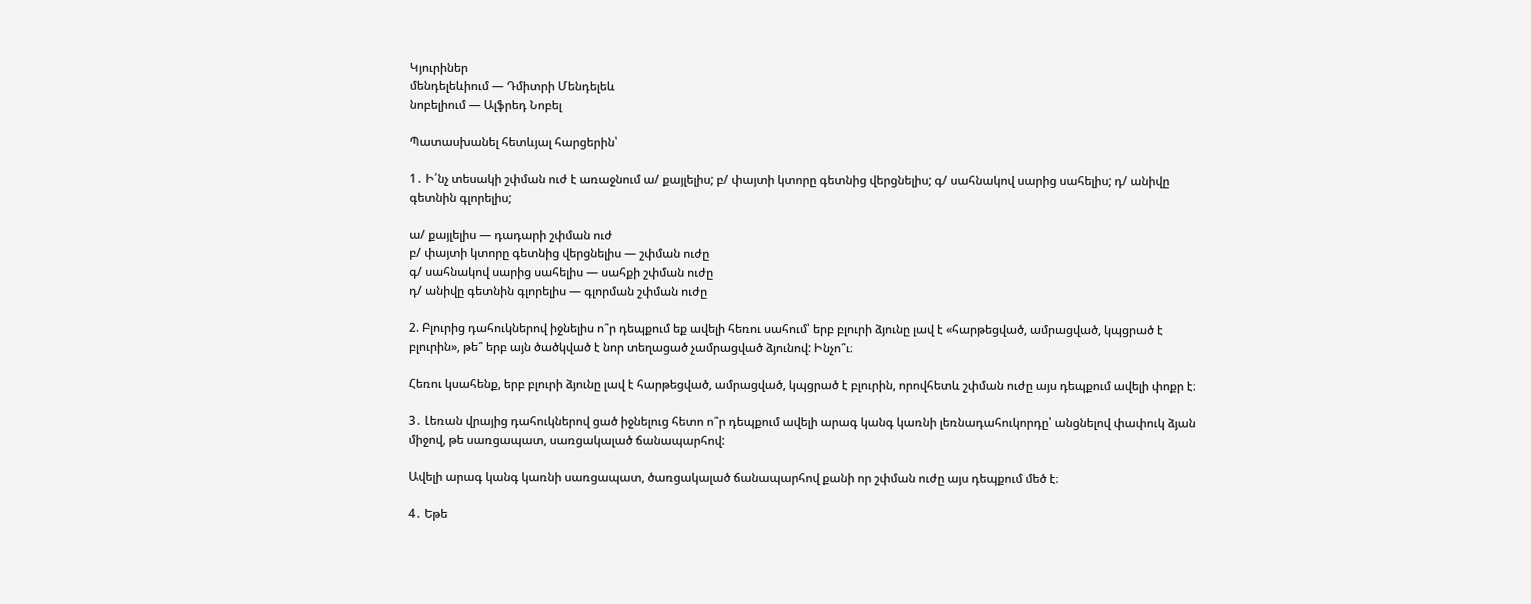Կյուրիներ
մենդելեևիում — Դմիտրի Մենդելեև
նոբելիում — Ալֆրեդ Նոբել

Պատասխանել հետևյալ հարցերին՝

1․ Ի՛նչ տեսակի շփման ուժ է առաջնում ա/ քայլելիս; բ/ փայտի կտորը գետնից վերցնելիս; գ/ սահնակով սարից սահելիս; դ/ անիվը գետնին գլորելիս;

ա/ քայլելիս — դադարի շփման ուժ
բ/ փայտի կտորը գետնից վերցնելիս — շփման ուժը
գ/ սահնակով սարից սահելիս — սահքի շփման ուժը
դ/ անիվը գետնին գլորելիս — գլորման շփման ուժը

2. Բլուրից դահուկներով իջնելիս ո՞ր դեպքում եք ավելի հեռու սահում՝ երբ բլուրի ձյունը լավ է «հարթեցված, ամրացված, կպցրած է բլուրին», թե՞ երբ այն ծածկված է նոր տեղացած չամրացված ձյունով: Ինչո՞ւ։

Հեռու կսահենք, երբ բլուրի ձյունը լավ է հարթեցված, ամրացված, կպցրած է բլուրին, որովհետև շփման ուժը այս դեպքում ավելի փոքր է։

3․ Լեռան վրայից դահուկներով ցած իջնելուց հետո ո՞ր դեպքում ավելի արագ կանգ կառնի լեռնադահուկորդը՝ անցնելով փափուկ ձյան միջով, թե սառցապատ, սառցակալած ճանապարհով:

Ավելի արագ կանգ կառնի սառցապատ, ծառցակալած ճանապարհով քանի որ շփման ուժը այս դեպքում մեծ է։

4․ Եթե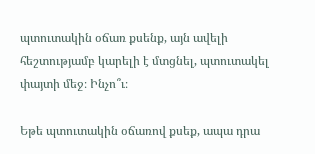պտուտակին օճառ քսենք, այն ավելի հեշտությամբ կարելի է մտցնել, պտուտակել փայտի մեջ։ Ինչո՞ւ։

Եթե պտուտակին օճառով քսեք, ապա դրա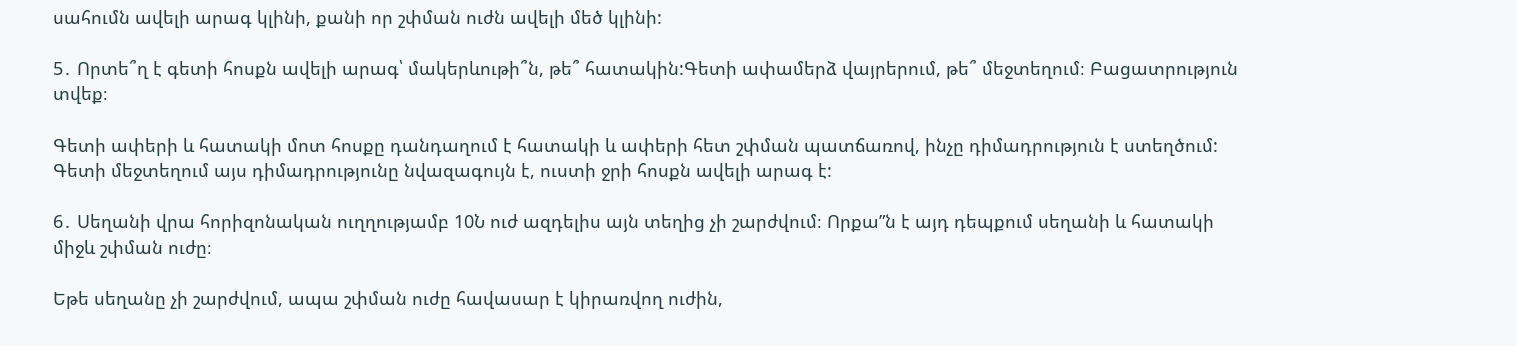սահումն ավելի արագ կլինի, քանի որ շփման ուժն ավելի մեծ կլինի:

5․ Որտե՞ղ է գետի հոսքն ավելի արագ՝ մակերևութի՞ն, թե՞ հատակին:Գետի ափամերձ վայրերում, թե՞ մեջտեղում։ Բացատրություն տվեք։

Գետի ափերի և հատակի մոտ հոսքը դանդաղում է հատակի և ափերի հետ շփման պատճառով, ինչը դիմադրություն է ստեղծում: Գետի մեջտեղում այս դիմադրությունը նվազագույն է, ուստի ջրի հոսքն ավելի արագ է:

6․ Սեղանի վրա հորիզոնական ուղղությամբ 10Ն ուժ ազդելիս այն տեղից չի շարժվում։ Որքա”ն է այդ դեպքում սեղանի և հատակի միջև շփման ուժը։

Եթե սեղանը չի շարժվում, ապա շփման ուժը հավասար է կիրառվող ուժին,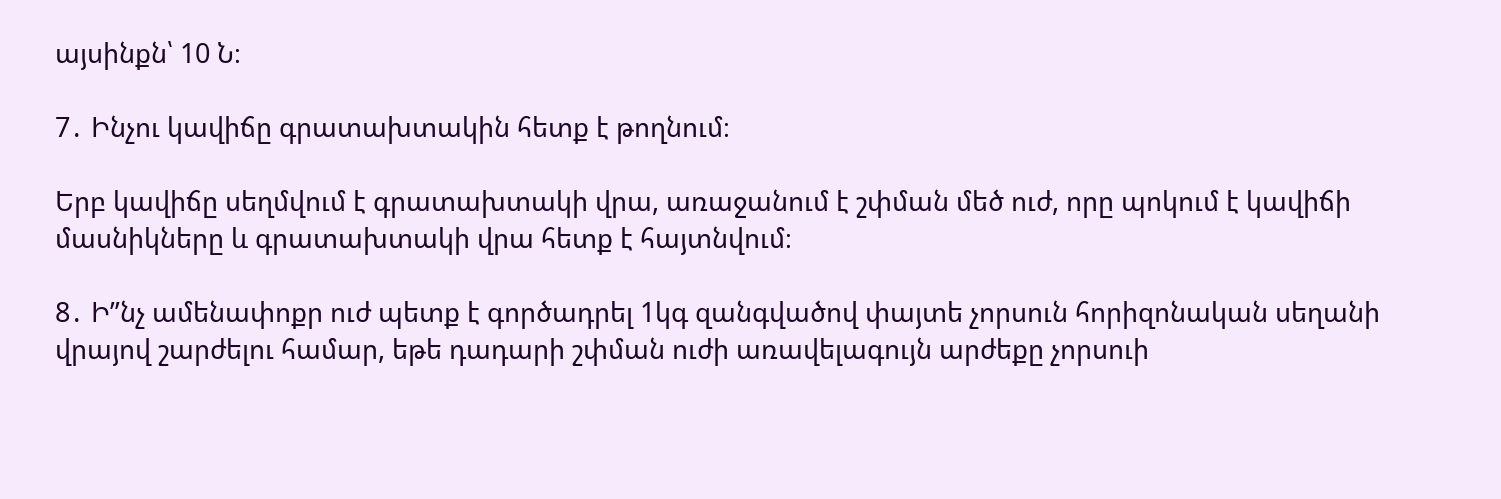այսինքն՝ 10 Ն։

7․ Ինչու կավիճը գրատախտակին հետք է թողնում։

Երբ կավիճը սեղմվում է գրատախտակի վրա, առաջանում է շփման մեծ ուժ, որը պոկում է կավիճի մասնիկները և գրատախտակի վրա հետք է հայտնվում։

8․ Ի”նչ ամենափոքր ուժ պետք է գործադրել 1կգ զանգվածով փայտե չորսուն հորիզոնական սեղանի վրայով շարժելու համար, եթե դադարի շփման ուժի առավելագույն արժեքը չորսուի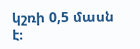կշռի 0,5 մասն է։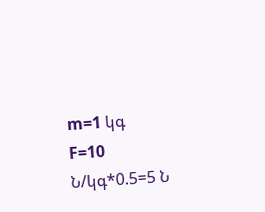m=1 կգ
F=10 Ն/կգ*0.5=5 Ն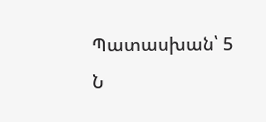Պատասխան՝ 5 Ն